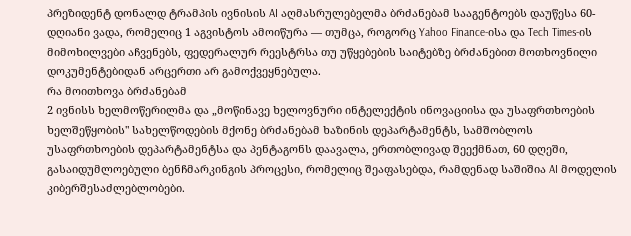პრეზიდენტ დონალდ ტრამპის ივნისის AI აღმასრულებელმა ბრძანებამ სააგენტოებს დაუწესა 60-დღიანი ვადა, რომელიც 1 აგვისტოს ამოიწურა — თუმცა, როგორც Yahoo Finance-ისა და Tech Times-ის მიმოხილვები აჩვენებს, ფედერალურ რეესტრსა თუ უწყებების საიტებზე ბრძანებით მოთხოვნილი დოკუმენტებიდან არცერთი არ გამოქვეყნებულა.
რა მოითხოვა ბრძანებამ
2 ივნისს ხელმოწერილმა და „მოწინავე ხელოვნური ინტელექტის ინოვაციისა და უსაფრთხოების ხელშეწყობის" სახელწოდების მქონე ბრძანებამ ხაზინის დეპარტამენტს, სამშობლოს უსაფრთხოების დეპარტამენტსა და პენტაგონს დაავალა, ერთობლივად შეექმნათ, 60 დღეში, გასაიდუმლოებული ბენჩმარკინგის პროცესი, რომელიც შეაფასებდა, რამდენად საშიშია AI მოდელის კიბერშესაძლებლობები.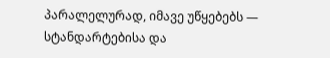პარალელურად, იმავე უწყებებს — სტანდარტებისა და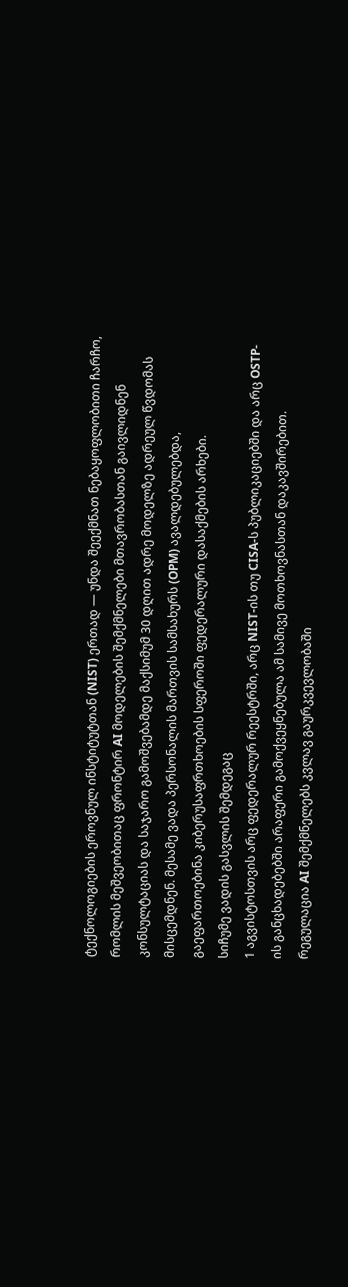ტექნოლოგიების ეროვნულ ინსტიტუტთან (NIST) ერთად — უნდა შეექმნათ ნებაყოფლობითი ჩარჩო, რომლის მეშვეობითაც ფრონტირ AI მოდელების შემქმნელები მთავრობასთან გაივლიდნენ კონსულტაციას და საჯარო გამოშვებამდე მაქსიმუმ 30 დღით ადრე მოდელზე ადრეულ წვდომას მისცემდნენ. მესამე ვადა პერსონალის მართვის სამსახურს (OPM) ავალდებულებდა, გაეფართოებინა კიბერუსაფრთხოების სფეროში ფედერალური დასაქმების არხები.
სიჩუმე ვადის გასვლის შემდეგაც
1 აგვისტოსთვის არც ფედერალურ რეესტრში, არც NIST-ის თუ CISA-ს პუბლიკაციებში და არც OSTP-ის განცხადებებში არაფერი გამოქვეყნებულა ამ სამივე მოთხოვნასთან დაკავშირებით. რეგულაცია AI შემქმნელებს კვლავ გაურკვევლობაში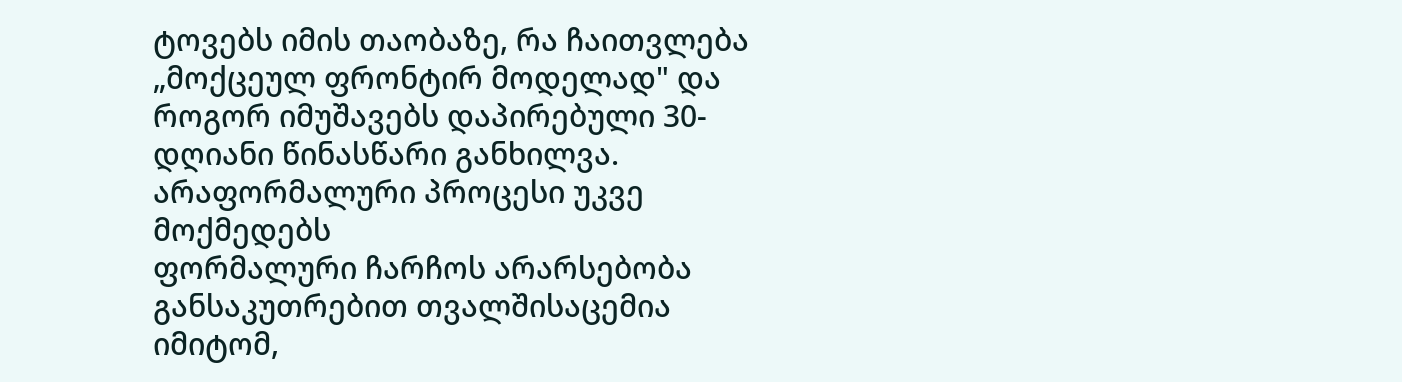ტოვებს იმის თაობაზე, რა ჩაითვლება „მოქცეულ ფრონტირ მოდელად" და როგორ იმუშავებს დაპირებული 30-დღიანი წინასწარი განხილვა.
არაფორმალური პროცესი უკვე მოქმედებს
ფორმალური ჩარჩოს არარსებობა განსაკუთრებით თვალშისაცემია იმიტომ,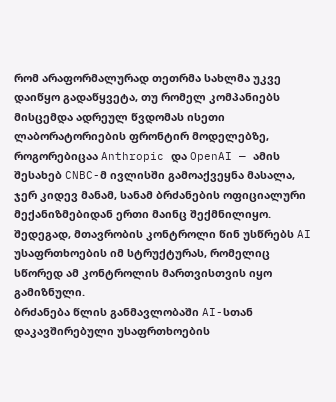რომ არაფორმალურად თეთრმა სახლმა უკვე დაიწყო გადაწყვეტა, თუ რომელ კომპანიებს მისცემდა ადრეულ წვდომას ისეთი ლაბორატორიების ფრონტირ მოდელებზე, როგორებიცაა Anthropic და OpenAI — ამის შესახებ CNBC-მ ივლისში გამოაქვეყნა მასალა, ჯერ კიდევ მანამ, სანამ ბრძანების ოფიციალური მექანიზმებიდან ერთი მაინც შექმნილიყო. შედეგად, მთავრობის კონტროლი წინ უსწრებს AI უსაფრთხოების იმ სტრუქტურას, რომელიც სწორედ ამ კონტროლის მართვისთვის იყო გამიზნული.
ბრძანება წლის განმავლობაში AI-სთან დაკავშირებული უსაფრთხოების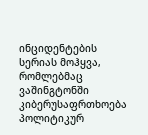ინციდენტების სერიას მოჰყვა, რომლებმაც ვაშინგტონში კიბერუსაფრთხოება პოლიტიკურ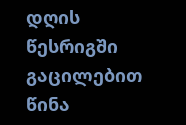დღის წესრიგში გაცილებით წინა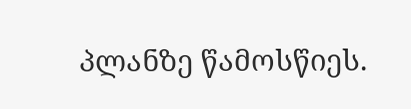პლანზე წამოსწიეს.